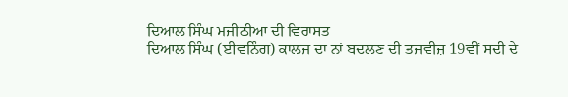ਦਿਆਲ ਸਿੰਘ ਮਜੀਠੀਆ ਦੀ ਵਿਰਾਸਤ
ਦਿਆਲ ਸਿੰਘ (ਈਵਨਿੰਗ) ਕਾਲਜ ਦਾ ਨਾਂ ਬਦਲਣ ਦੀ ਤਜਵੀਜ਼ 19ਵੀਂ ਸਦੀ ਦੇ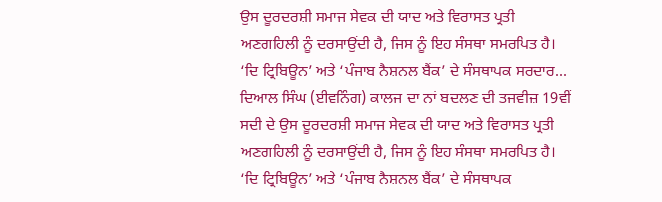ਉਸ ਦੂਰਦਰਸ਼ੀ ਸਮਾਜ ਸੇਵਕ ਦੀ ਯਾਦ ਅਤੇ ਵਿਰਾਸਤ ਪ੍ਰਤੀ ਅਣਗਹਿਲੀ ਨੂੰ ਦਰਸਾਉਂਦੀ ਹੈ, ਜਿਸ ਨੂੰ ਇਹ ਸੰਸਥਾ ਸਮਰਪਿਤ ਹੈ। ‘ਦਿ ਟ੍ਰਿਬਿਊਨ’ ਅਤੇ ‘ਪੰਜਾਬ ਨੈਸ਼ਨਲ ਬੈਂਕ’ ਦੇ ਸੰਸਥਾਪਕ ਸਰਦਾਰ...
ਦਿਆਲ ਸਿੰਘ (ਈਵਨਿੰਗ) ਕਾਲਜ ਦਾ ਨਾਂ ਬਦਲਣ ਦੀ ਤਜਵੀਜ਼ 19ਵੀਂ ਸਦੀ ਦੇ ਉਸ ਦੂਰਦਰਸ਼ੀ ਸਮਾਜ ਸੇਵਕ ਦੀ ਯਾਦ ਅਤੇ ਵਿਰਾਸਤ ਪ੍ਰਤੀ ਅਣਗਹਿਲੀ ਨੂੰ ਦਰਸਾਉਂਦੀ ਹੈ, ਜਿਸ ਨੂੰ ਇਹ ਸੰਸਥਾ ਸਮਰਪਿਤ ਹੈ। ‘ਦਿ ਟ੍ਰਿਬਿਊਨ’ ਅਤੇ ‘ਪੰਜਾਬ ਨੈਸ਼ਨਲ ਬੈਂਕ’ ਦੇ ਸੰਸਥਾਪਕ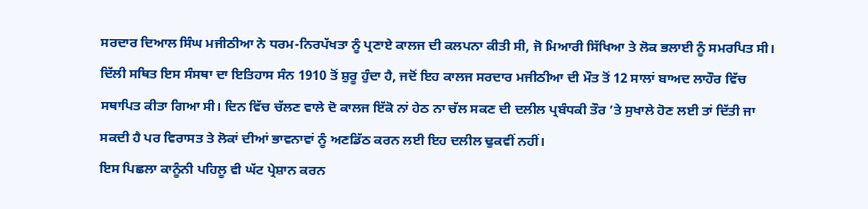ਸਰਦਾਰ ਦਿਆਲ ਸਿੰਘ ਮਜੀਠੀਆ ਨੇ ਧਰਮ-ਨਿਰਪੱਖਤਾ ਨੂੰ ਪ੍ਰਣਾਏ ਕਾਲਜ ਦੀ ਕਲਪਨਾ ਕੀਤੀ ਸੀ, ਜੋ ਮਿਆਰੀ ਸਿੱਖਿਆ ਤੇ ਲੋਕ ਭਲਾਈ ਨੂੰ ਸਮਰਪਿਤ ਸੀ। ਦਿੱਲੀ ਸਥਿਤ ਇਸ ਸੰਸਥਾ ਦਾ ਇਤਿਹਾਸ ਸੰਨ 1910 ਤੋਂ ਸ਼ੁਰੂ ਹੁੰਦਾ ਹੈ, ਜਦੋਂ ਇਹ ਕਾਲਜ ਸਰਦਾਰ ਮਜੀਠੀਆ ਦੀ ਮੌਤ ਤੋਂ 12 ਸਾਲਾਂ ਬਾਅਦ ਲਾਹੌਰ ਵਿੱਚ ਸਥਾਪਿਤ ਕੀਤਾ ਗਿਆ ਸੀ। ਦਿਨ ਵਿੱਚ ਚੱਲਣ ਵਾਲੇ ਦੋ ਕਾਲਜ ਇੱਕੋ ਨਾਂ ਹੇਠ ਨਾ ਚੱਲ ਸਕਣ ਦੀ ਦਲੀਲ ਪ੍ਰਬੰਧਕੀ ਤੌਰ ’ਤੇ ਸੁਖਾਲੇ ਹੋਣ ਲਈ ਤਾਂ ਦਿੱਤੀ ਜਾ ਸਕਦੀ ਹੈ ਪਰ ਵਿਰਾਸਤ ਤੇ ਲੋਕਾਂ ਦੀਆਂ ਭਾਵਨਾਵਾਂ ਨੂੰ ਅਣਡਿੱਠ ਕਰਨ ਲਈ ਇਹ ਦਲੀਲ ਢੁਕਵੀਂ ਨਹੀਂ।
ਇਸ ਪਿਛਲਾ ਕਾਨੂੰਨੀ ਪਹਿਲੂ ਵੀ ਘੱਟ ਪ੍ਰੇਸ਼ਾਨ ਕਰਨ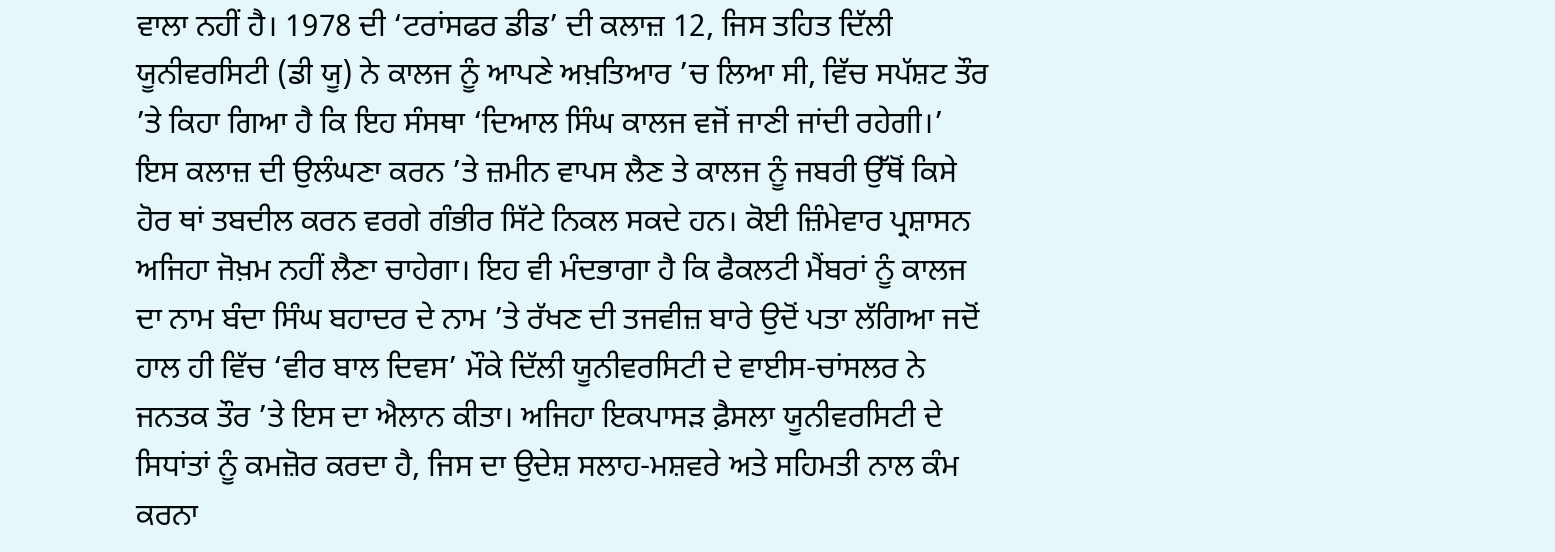ਵਾਲਾ ਨਹੀਂ ਹੈ। 1978 ਦੀ ‘ਟਰਾਂਸਫਰ ਡੀਡ’ ਦੀ ਕਲਾਜ਼ 12, ਜਿਸ ਤਹਿਤ ਦਿੱਲੀ ਯੂਨੀਵਰਸਿਟੀ (ਡੀ ਯੂ) ਨੇ ਕਾਲਜ ਨੂੰ ਆਪਣੇ ਅਖ਼ਤਿਆਰ ’ਚ ਲਿਆ ਸੀ, ਵਿੱਚ ਸਪੱਸ਼ਟ ਤੌਰ ’ਤੇ ਕਿਹਾ ਗਿਆ ਹੈ ਕਿ ਇਹ ਸੰਸਥਾ ‘ਦਿਆਲ ਸਿੰਘ ਕਾਲਜ ਵਜੋਂ ਜਾਣੀ ਜਾਂਦੀ ਰਹੇਗੀ।’ ਇਸ ਕਲਾਜ਼ ਦੀ ਉਲੰਘਣਾ ਕਰਨ ’ਤੇ ਜ਼ਮੀਨ ਵਾਪਸ ਲੈਣ ਤੇ ਕਾਲਜ ਨੂੰ ਜਬਰੀ ਉੱਥੋਂ ਕਿਸੇ ਹੋਰ ਥਾਂ ਤਬਦੀਲ ਕਰਨ ਵਰਗੇ ਗੰਭੀਰ ਸਿੱਟੇ ਨਿਕਲ ਸਕਦੇ ਹਨ। ਕੋਈ ਜ਼ਿੰਮੇਵਾਰ ਪ੍ਰਸ਼ਾਸਨ ਅਜਿਹਾ ਜੋਖ਼ਮ ਨਹੀਂ ਲੈਣਾ ਚਾਹੇਗਾ। ਇਹ ਵੀ ਮੰਦਭਾਗਾ ਹੈ ਕਿ ਫੈਕਲਟੀ ਮੈਂਬਰਾਂ ਨੂੰ ਕਾਲਜ ਦਾ ਨਾਮ ਬੰਦਾ ਸਿੰਘ ਬਹਾਦਰ ਦੇ ਨਾਮ ’ਤੇ ਰੱਖਣ ਦੀ ਤਜਵੀਜ਼ ਬਾਰੇ ਉਦੋਂ ਪਤਾ ਲੱਗਿਆ ਜਦੋਂ ਹਾਲ ਹੀ ਵਿੱਚ ‘ਵੀਰ ਬਾਲ ਦਿਵਸ’ ਮੌਕੇ ਦਿੱਲੀ ਯੂਨੀਵਰਸਿਟੀ ਦੇ ਵਾਈਸ-ਚਾਂਸਲਰ ਨੇ ਜਨਤਕ ਤੌਰ ’ਤੇ ਇਸ ਦਾ ਐਲਾਨ ਕੀਤਾ। ਅਜਿਹਾ ਇਕਪਾਸੜ ਫ਼ੈਸਲਾ ਯੂਨੀਵਰਸਿਟੀ ਦੇ ਸਿਧਾਂਤਾਂ ਨੂੰ ਕਮਜ਼ੋਰ ਕਰਦਾ ਹੈ, ਜਿਸ ਦਾ ਉਦੇਸ਼ ਸਲਾਹ-ਮਸ਼ਵਰੇ ਅਤੇ ਸਹਿਮਤੀ ਨਾਲ ਕੰਮ ਕਰਨਾ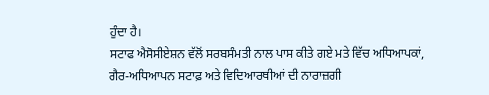ਹੁੰਦਾ ਹੈ।
ਸਟਾਫ ਐਸੋਸੀਏਸ਼ਨ ਵੱਲੋਂ ਸਰਬਸੰਮਤੀ ਨਾਲ ਪਾਸ ਕੀਤੇ ਗਏ ਮਤੇ ਵਿੱਚ ਅਧਿਆਪਕਾਂ, ਗੈਰ-ਅਧਿਆਪਨ ਸਟਾਫ਼ ਅਤੇ ਵਿਦਿਆਰਥੀਆਂ ਦੀ ਨਾਰਾਜ਼ਗੀ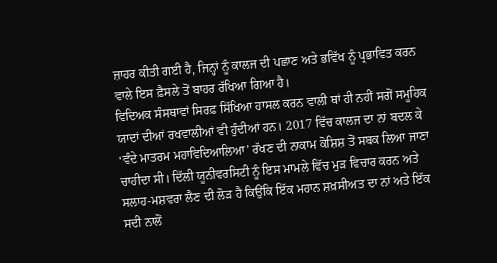ਜ਼ਾਹਰ ਕੀਤੀ ਗਈ ਹੈ, ਜਿਨ੍ਹਾਂ ਨੂੰ ਕਾਲਜ ਦੀ ਪਛਾਣ ਅਤੇ ਭਵਿੱਖ ਨੂੰ ਪ੍ਰਭਾਵਿਤ ਕਰਨ ਵਾਲੇ ਇਸ ਫ਼ੈਸਲੇ ਤੋਂ ਬਾਹਰ ਰੱਖਿਆ ਗਿਆ ਹੈ।
ਵਿਦਿਅਕ ਸੰਸਥਾਵਾਂ ਸਿਰਫ਼ ਸਿੱਖਿਆ ਹਾਸਲ ਕਰਨ ਵਾਲੀ ਥਾਂ ਹੀ ਨਹੀਂ ਸਗੋਂ ਸਮੂਹਿਕ ਯਾਦਾਂ ਦੀਆਂ ਰਖਵਾਲੀਆਂ ਵੀ ਹੁੰਦੀਆਂ ਹਨ। 2017 ਵਿੱਚ ਕਾਲਜ ਦਾ ਨਾਂ ਬਦਲ ਕੇ ‘ਵੰਦੇ ਮਾਤਰਮ ਮਹਾਵਿਦਿਆਲਿਆ’ ਰੱਖਣ ਦੀ ਨਾਕਾਮ ਕੋਸ਼ਿਸ਼ ਤੋਂ ਸਬਕ ਲਿਆ ਜਾਣਾ ਚਾਹੀਦਾ ਸੀ। ਦਿੱਲੀ ਯੂਨੀਵਰਸਿਟੀ ਨੂੰ ਇਸ ਮਾਮਲੇ ਵਿੱਚ ਮੁੜ ਵਿਚਾਰ ਕਰਨ ਅਤੇ ਸਲਾਹ-ਮਸ਼ਵਰਾ ਲੈਣ ਦੀ ਲੋੜ ਹੈ ਕਿਉਂਕਿ ਇੱਕ ਮਹਾਨ ਸ਼ਖ਼ਸੀਅਤ ਦਾ ਨਾਂ ਅਤੇ ਇੱਕ ਸਦੀ ਨਾਲੋਂ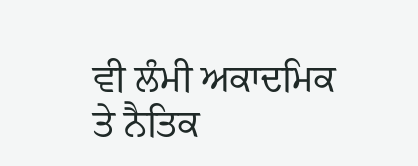ਵੀ ਲੰਮੀ ਅਕਾਦਮਿਕ ਤੇ ਨੈਤਿਕ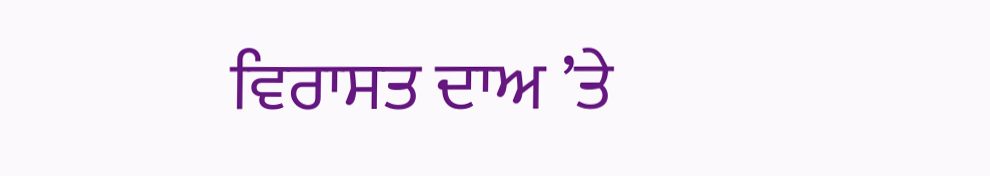ਵਿਰਾਸਤ ਦਾਅ ’ਤੇ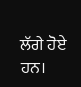ਲੱਗੇ ਹੋਏ ਹਨ।